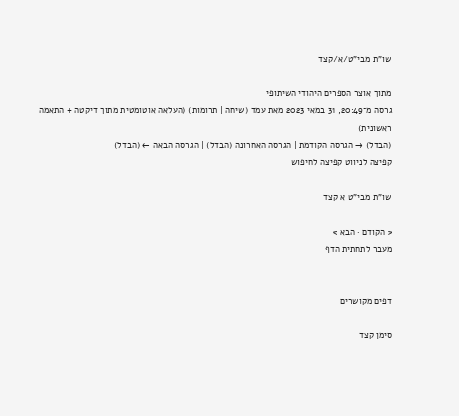שו"ת מבי"ט/א/קצד

מתוך אוצר הספרים היהודי השיתופי
גרסה מ־20:49, 31 במאי 2023 מאת עמד (שיחה | תרומות) (העלאה אוטומטית מתוך דיקטה + התאמה ראשונית)
(הבדל) → הגרסה הקודמת | הגרסה האחרונה (הבדל) | הגרסה הבאה ← (הבדל)
קפיצה לניווט קפיצה לחיפוש

שו"ת מבי"ט א קצד

< הקודם · הבא >
מעבר לתחתית הדף


דפים מקושרים

סימן קצד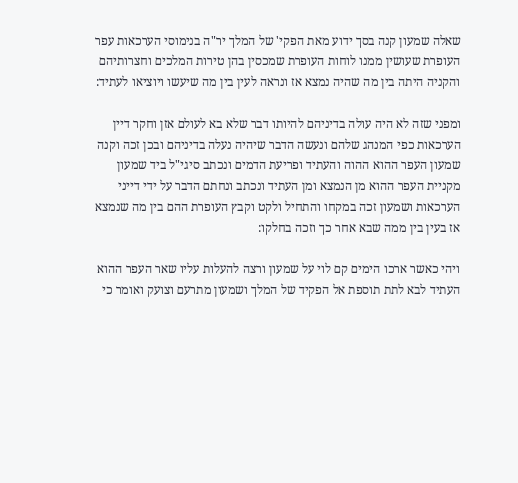שאלה שמעון קנה בסך ידוע מאת הפקי' של המלך יר"ה בנימוסי הערכאות עפר העופרת שעושין ממנו לוחות העופרת שמכסין בהן טירות המלכים וחצרותיהם והקניה היתה בין מה שהיה נמצא אז ונראה לעין בין מה שיעשו ויוציאו לעתיד:

ומפני שזה לא היה עולה בדיניהם להיותו דבר שלא בא לעולם אזן וחקר דיין הערכאות כפי המנהג שלהם ונעשה הדבר שיהיה נעלה בדיניהם ובכן זכה וקנה שמעון העפר ההוא ההוה והעתיד ופריעת הדמים ונכתב סיגי"ל ביד שמעון מקניית העפר ההוא מן הנמצא ומן העתיד ונכתב ונחתם הדבר על ידי דייני הערכאות ושמעון זכה במקחו והתחיל ולקט וקבץ העופרת ההם בין מה שנמצא אז בעין בין ממה שבא אחר כך וזכה בחלקו:

ויהי כאשר ארכו הימים קם לוי על שמעון ורצה להעלות עליו שאר העפר ההוא העתיד לבא לתת תוספת אל הפקיד של המלך ושמעון מתרעם וצועק ואומר כי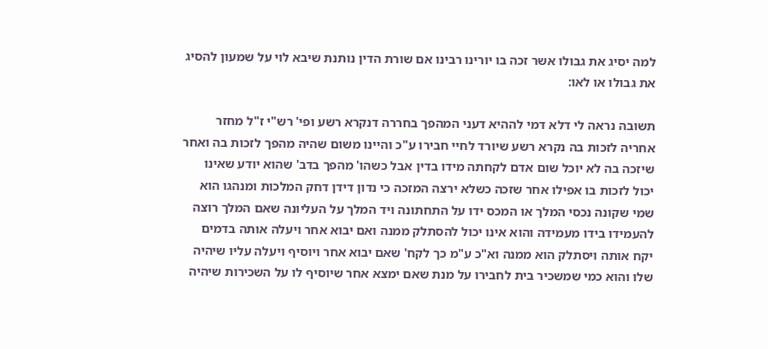למה יסיג את גבולו אשר זכה בו יורינו רבינו אם שורת הדין נותנת שיבא לוי על שמעון להסיג את גבולו או לאו:

תשובה נראה לי דלא דמי לההיא דעני המהפך בחררה דנקרא רשע ופי' רש"י ז"ל מחזר אחריה לזכות בה נקרא רשע שיורד לחיי חבירו ע"כ והיינו משום שהיה מהפך לזכות בה ואחר שיזכה בה לא יוכל שום אדם לקחתה מידו בדין אבל כשהו' מהפך בדב' שהוא יודע שאינו יכול לזכות בו אפילו אחר שזכה כשלא ירצה המזכה כי נדון דידן דחק המלכות ומנהגו הוא שמי שקונה נכסי המלך או המכס ידו על התחתונה ויד המלך על העליונה שאם המלך רוצה להעמידו בידו מעמידה והוא אינו יכול להסתלק ממנה ואם יבוא אחר ויעלה אותה בדמים יקח אותה ויסתלק הוא ממנה וא"כ ע"מ כך לקח' שאם יבוא אחר ויוסיף ויעלה עליו שיהיה שלו והוא כמי שמשכיר בית לחבירו על מנת שאם ימצא אחר שיוסיף לו על השכירות שיהיה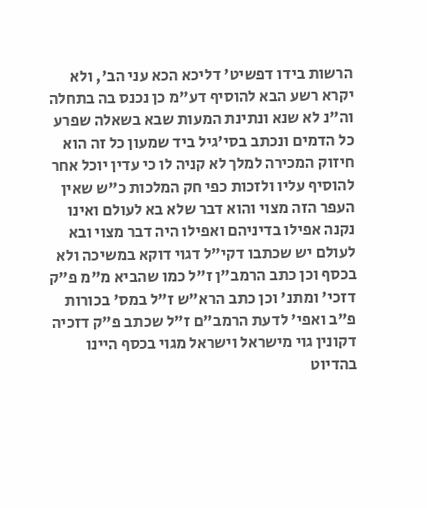הרשות בידו דפשיט' דליכא הכא עני הב', ולא יקרא רשע הבא להוסיף דע"מ כן נכנס בה בתחלה וה"נ לא שנא ונתינת המעות שבא בשאלה שפרע כל הדמים ונכתב בסי'גיל ביד שמעון כל זה הוא חיזוק המכירה למלך לא קניה לו כי עדין יוכל אחר להוסיף עליו ולזכות כפי חק המלכות כ"ש שאין העפר הזה מצוי והוא דבר שלא בא לעולם ואינו נקנה אפילו בדיניהם ואפילו היה דבר מצוי ובא לעולם יש שכתבו דקי"ל דגוי דוקא במשיכה ולא בכסף וכן כתב הרמב"ן ז"ל כמו שהביא מ"מ פ"ק דזכי' ומתנ' וכן כתב הרא"ש ז"ל במס' בכורות פ"ב ואפי' לדעת הרמב"ם ז"ל שכתב פ"ק דזכיה דקונין גוי מישראל וישראל מגוי בכסף היינו בהדיוט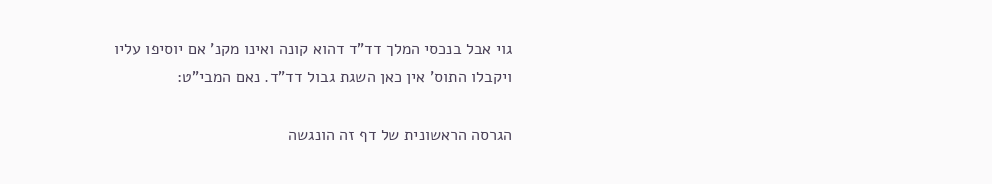גוי אבל בנכסי המלך דד"ד דהוא קונה ואינו מקנ' אם יוסיפו עליו ויקבלו התוס' אין כאן השגת גבול דד"ד. נאם המבי"ט:

הגרסה הראשונית של דף זה הונגשה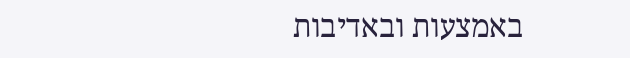באמצעות ובאדיבות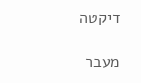דיקטה

מעבר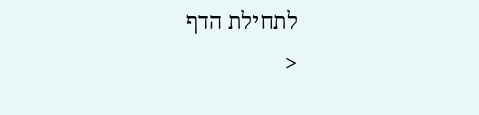לתחילת הדף
<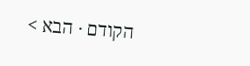הקודם · הבא >